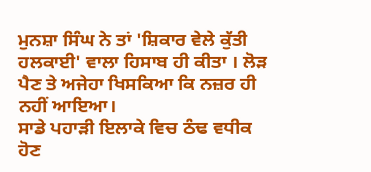ਮੁਨਸ਼ਾ ਸਿੰਘ ਨੇ ਤਾਂ 'ਸ਼ਿਕਾਰ ਵੇਲੇ ਕੁੱਤੀ ਹਲਕਾਈ' ਵਾਲਾ ਹਿਸਾਬ ਹੀ ਕੀਤਾ । ਲੋੜ ਪੈਣ ਤੇ ਅਜੇਹਾ ਖਿਸਕਿਆ ਕਿ ਨਜ਼ਰ ਹੀ ਨਹੀਂ ਆਇਆ।
ਸਾਡੇ ਪਹਾੜੀ ਇਲਾਕੇ ਵਿਚ ਠੰਢ ਵਧੀਕ ਹੋਣ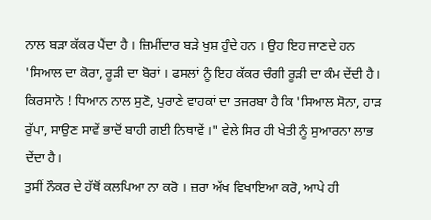ਨਾਲ ਬੜਾ ਕੱਕਰ ਪੈਂਦਾ ਹੈ । ਜ਼ਿਮੀਂਦਾਰ ਬੜੇ ਖੁਸ਼ ਹੁੰਦੇ ਹਨ । ਉਹ ਇਹ ਜਾਣਦੇ ਹਨ 'ਸਿਆਲ ਦਾ ਕੋਰਾ, ਰੂੜੀ ਦਾ ਬੋਰਾਂ । ਫਸਲਾਂ ਨੂੰ ਇਹ ਕੱਕਰ ਚੰਗੀ ਰੂੜੀ ਦਾ ਕੰਮ ਦੇਂਦੀ ਹੈ।
ਕਿਰਸਾਨੋ ! ਧਿਆਨ ਨਾਲ ਸੁਣੋ, ਪੁਰਾਣੇ ਵਾਹਕਾਂ ਦਾ ਤਜਰਬਾ ਹੈ ਕਿ 'ਸਿਆਲ ਸੋਨਾ, ਹਾੜ ਰੁੱਪਾ, ਸਾਉਣ ਸਾਵੇਂ ਭਾਦੋਂ ਬਾਹੀ ਗਈ ਨਿਥਾਵੇਂ ।" ਵੇਲੇ ਸਿਰ ਹੀ ਖੇਤੀ ਨੂੰ ਸੁਆਰਨਾ ਲਾਭ ਦੇਂਦਾ ਹੈ।
ਤੁਸੀਂ ਨੌਕਰ ਦੇ ਹੱਥੋਂ ਕਲਪਿਆ ਨਾ ਕਰੋ । ਜ਼ਰਾ ਅੱਖ ਵਿਖਾਇਆ ਕਰੋ, ਆਪੇ ਹੀ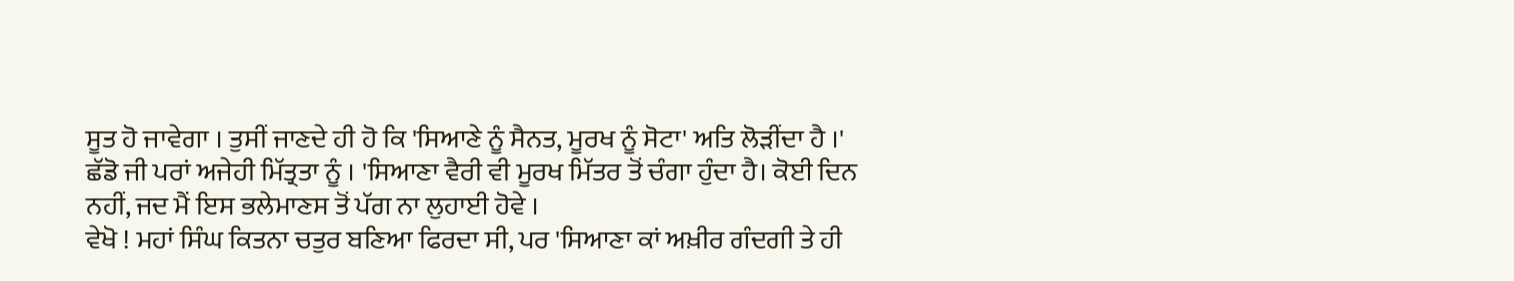ਸੂਤ ਹੋ ਜਾਵੇਗਾ । ਤੁਸੀਂ ਜਾਣਦੇ ਹੀ ਹੋ ਕਿ 'ਸਿਆਣੇ ਨੂੰ ਸੈਨਤ, ਮੂਰਖ ਨੂੰ ਸੋਟਾ' ਅਤਿ ਲੋੜੀਂਦਾ ਹੈ ।'
ਛੱਡੋ ਜੀ ਪਰਾਂ ਅਜੇਹੀ ਮਿੱਤ੍ਰਤਾ ਨੂੰ । 'ਸਿਆਣਾ ਵੈਰੀ ਵੀ ਮੂਰਖ ਮਿੱਤਰ ਤੋਂ ਚੰਗਾ ਹੁੰਦਾ ਹੈ। ਕੋਈ ਦਿਨ ਨਹੀਂ, ਜਦ ਮੈਂ ਇਸ ਭਲੇਮਾਣਸ ਤੋਂ ਪੱਗ ਨਾ ਲੁਹਾਈ ਹੋਵੇ ।
ਵੇਖੋ ! ਮਹਾਂ ਸਿੰਘ ਕਿਤਨਾ ਚਤੁਰ ਬਣਿਆ ਫਿਰਦਾ ਸੀ, ਪਰ 'ਸਿਆਣਾ ਕਾਂ ਅਖ਼ੀਰ ਗੰਦਗੀ ਤੇ ਹੀ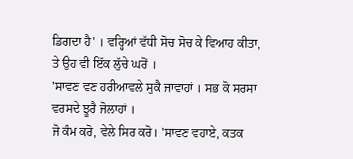ਡਿਗਦਾ ਹੈ' । ਵਰ੍ਹਿਆਂ ਵੱਧੀ ਸੋਚ ਸੋਚ ਕੇ ਵਿਆਹ ਕੀਤਾ, ਤੇ ਉਹ ਵੀ ਇੱਕ ਲੁੱਚੇ ਘਰੋਂ ।
'ਸਾਵਣ ਵਣ ਹਰੀਆਵਲੇ ਸੁਕੈ ਜਾਵਾਹਾਂ । ਸਭ ਕੋ ਸਰਸਾ ਵਰਸਦੇ ਝੂਰੈ ਜੋਲਾਹਾਂ ।
ਜੋ ਕੰਮ ਕਰੋ, ਵੇਲੇ ਸਿਰ ਕਰੋ। 'ਸਾਵਣ ਵਹਾਏ, ਕਤਕ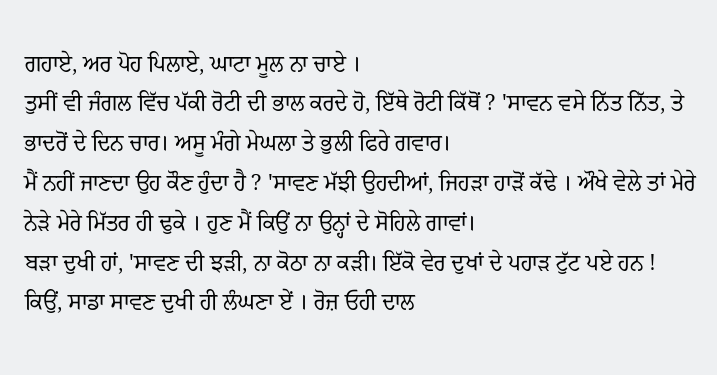ਗਹਾਏ, ਅਰ ਪੋਹ ਪਿਲਾਏ, ਘਾਟਾ ਮੂਲ ਨਾ ਚਾਏ ।
ਤੁਸੀਂ ਵੀ ਜੰਗਲ ਵਿੱਚ ਪੱਕੀ ਰੋਟੀ ਦੀ ਭਾਲ ਕਰਦੇ ਹੋ, ਇੱਥੇ ਰੋਟੀ ਕਿੱਥੋਂ ? 'ਸਾਵਨ ਵਸੇ ਨਿੱਤ ਨਿੱਤ, ਤੇ ਭਾਦਰੋਂ ਦੇ ਦਿਨ ਚਾਰ। ਅਸੂ ਮੰਗੇ ਮੇਘਲਾ ਤੇ ਭੁਲੀ ਫਿਰੇ ਗਵਾਰ।
ਮੈਂ ਨਹੀਂ ਜਾਣਦਾ ਉਹ ਕੌਣ ਹੁੰਦਾ ਹੈ ? 'ਸਾਵਣ ਮੱਝੀ ਉਹਦੀਆਂ, ਜਿਹੜਾ ਹਾੜੋਂ ਕੱਢੇ । ਔਖੇ ਵੇਲੇ ਤਾਂ ਮੇਰੇ ਨੇੜੇ ਮੇਰੇ ਮਿੱਤਰ ਹੀ ਢੁਕੇ । ਹੁਣ ਮੈਂ ਕਿਉਂ ਨਾ ਉਨ੍ਹਾਂ ਦੇ ਸੋਹਿਲੇ ਗਾਵਾਂ।
ਬੜਾ ਦੁਖੀ ਹਾਂ, 'ਸਾਵਣ ਦੀ ਝੜੀ, ਨਾ ਕੋਠਾ ਨਾ ਕੜੀ। ਇੱਕੋ ਵੇਰ ਦੁਖਾਂ ਦੇ ਪਹਾੜ ਟੁੱਟ ਪਏ ਹਨ !
ਕਿਉਂ, ਸਾਡਾ ਸਾਵਣ ਦੁਖੀ ਹੀ ਲੰਘਣਾ ਏਂ । ਰੋਜ਼ ਓਹੀ ਦਾਲ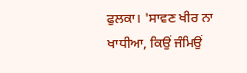ਫੁਲਕਾ। 'ਸਾਵਣ ਖੀਰ ਨਾ ਖਾਧੀਆ, ਕਿਉਂ ਜੰਮਿਉਂ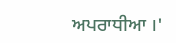ਅਪਰਾਧੀਆ ।'